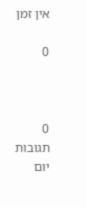אין זמן

0



0 תגובות   יום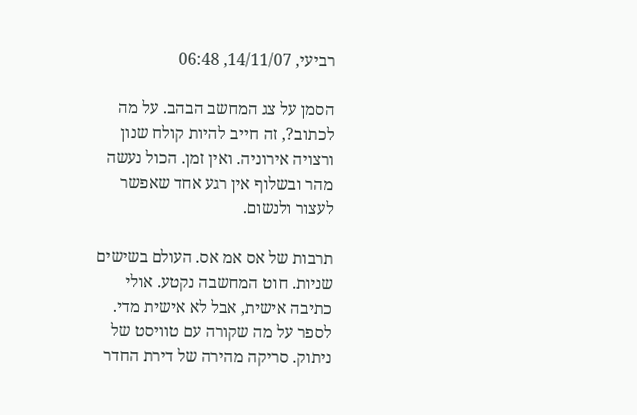רביעי, 14/11/07, 06:48

הסמן על צג המחשב הבהב. על מה לכתוב?, זה חייב להיות קולח שנון ורצויה אירוניה. ואין זמן. הכול נעשה מהר ובשלוף אין רגע אחד שאפשר לעצור ולנשום.

תרבות של אס אמ אס. העולם בשישים שניות. חוט המחשבה נקטע. אולי כתיבה אישית, אבל לא אישית מדי. לספר על מה שקורה עם טוויסט של ניתוק. סריקה מהירה של דירת החדר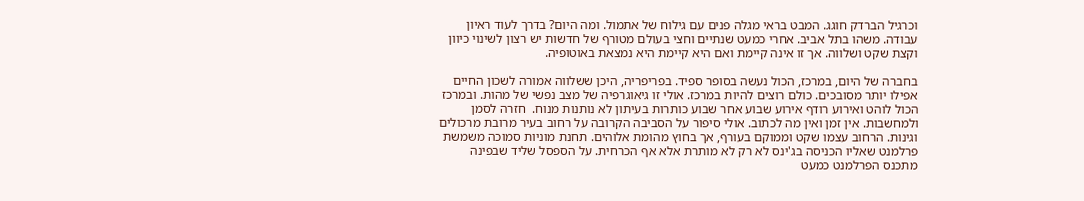וכרגיל הברדק חוגג. המבט בראי מגלה פנים עם גילוח של אתמול. ומה היום? בדרך לעוד ראיון עבודה. משהו בתל אביב. אחרי כמעט שנתיים וחצי בעולם מטורף של חדשות יש רצון לשינוי כיוון וקצת שקט ושלווה. אך זו אינה קיימת ואם היא קיימת היא נמצאת באוטופיה.

בחברה של היום, במרכז, הכול נעשה בסופר ספיד. בפריפריה, היכן ששלווה אמורה לשכון החיים אפילו יותר מסובכים. כולם רוצים להיות במרכז. אולי זו גיאוגרפיה של מצב נפשי של מהות. ובמרכז הכול לוהט ואירוע רודף אירוע שבוע אחר שבוע כותרות בעיתון לא נותנות מנוח.  חזרה לסמן ולמחשבות. אין זמן ואין מה לכתוב. אולי סיפור על הסביבה הקרובה על רחוב בעיר מרובת מרכולים וגינות. הרחוב עצמו שקט וממוקם בעורף, אך בחוץ מהומת אלוהים. תחנת מוניות סמוכה משמשת פרלמנט שאליו הכניסה בג'ינס לא רק לא מותרת אלא אף הכרחית. על הספסל שליד שבפינה מתכנס הפרלמנט כמעט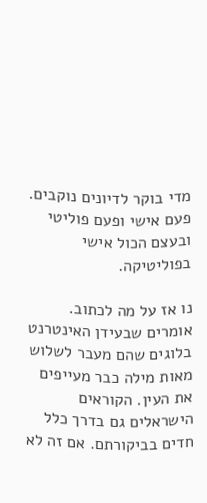מדי בוקר לדיונים נוקבים. פעם אישי ופעם פוליטי ובעצם הכול אישי בפוליטיקה.

נו אז על מה לכתוב. אומרים שבעידן האינטרנט בלוגים שהם מעבר לשלוש מאות מילה כבר מעייפים את העין. הקוראים הישראלים גם בדרך כלל חדים בביקורתם. אם זה לא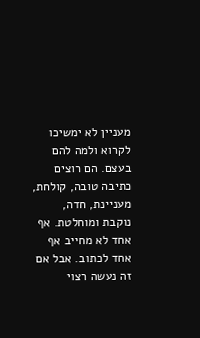מעניין לא ימשיכו לקרוא ולמה להם בעצם. הם רוצים כתיבה טובה, קולחת, מעניינת, חדה, נוקבת ומוחלטת. אף אחד לא מחייב אף אחד לכתוב. אבל אם זה נעשה רצוי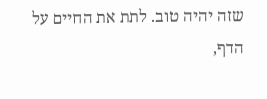שזה יהיה טוב. לתת את החיים על הדף,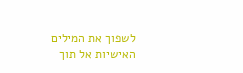לשפוך את המילים האישיות אל תוך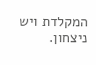המקלדת ויש ניצחון.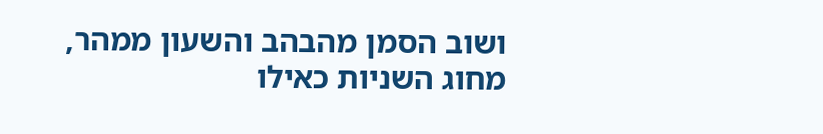ושוב הסמן מהבהב והשעון ממהר, מחוג השניות כאילו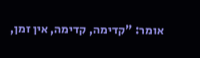אומר: "קדימה, קדימה, אין זמן,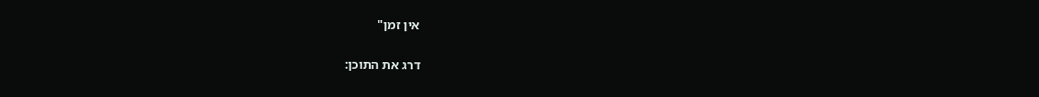אין זמן"

דרג את התוכן: